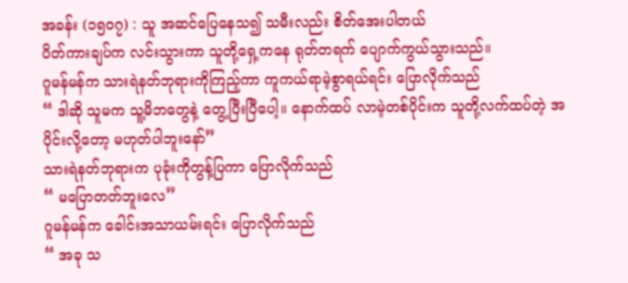အခန်း (၁၅၀၇) : သူ အဆင်ပြေနေသ၍ သမီးလည်း စိတ်အေးပါတယ်
ပိတ်ကားချပ်က လင်းသွားကာ သူတို့ရှေ့ကနေ ရုတ်တရက် ပျောက်ကွယ်သွားသည်။
ဂူမန်မန်က သားရဲနတ်ဘုရားကိုကြည့်ကာ ကူကယ်ရာမဲ့စွာရယ်ရင်း ပြောလိုက်သည်
“ ဒါဆို သူမက သူ့မိဘတွေနဲ့ တွေ့ပြီးပြီပေါ့။ နောက်ထပ် လာမဲ့တစ်ပိုင်းက သူတို့လက်ထပ်တဲ့ အပိုင်းလို့တော့ မဟုတ်ပါဘူးနော်”
သားရဲနတ်ဘုရားက ပုခုံးကိုတွန့်ပြကာ ပြောလိုက်သည်
“ မပြောတတ်ဘူးလေ”
ဂူမန်မန်က ခေါင်းအသာယမ်းရင်း ပြောလိုက်သည်
“ အခု သ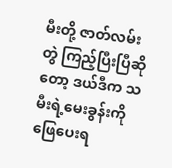မီးတို့ ဇာတ်လမ်းတွဲ ကြည့်ပြီးပြီဆိုတော့ ဒယ်ဒီက သမီးရဲ့မေးခွန်းကို ဖြေပေးရ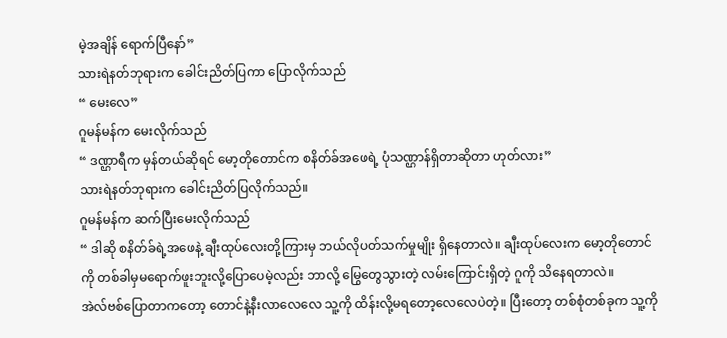မဲ့အချိန် ရောက်ပြီနော်”
သားရဲနတ်ဘုရားက ခေါင်းညိတ်ပြကာ ပြောလိုက်သည်
“ မေးလေ”
ဂူမန်မန်က မေးလိုက်သည်
“ ဒဏ္ဌာရီက မှန်တယ်ဆိုရင် မော့တိုတောင်က စနိတ်ခ်အဖေရဲ့ ပုံသဏ္ဌာန်ရှိတာဆိုတာ ဟုတ်လား”
သားရဲနတ်ဘုရားက ခေါင်းညိတ်ပြလိုက်သည်။
ဂူမန်မန်က ဆက်ပြီးမေးလိုက်သည်
“ ဒါဆို စနိတ်ခ်ရဲ့အဖေနဲ့ ချီးထုပ်လေးတို့ကြားမှ ဘယ်လိုပတ်သက်မှုမျိုး ရှိနေတာလဲ။ ချီးထုပ်လေးက မော့တိုတောင်ကို တစ်ခါမှမရောက်ဖူးဘူးလို့ပြောပေမဲ့လည်း ဘာလို့ မြွေတွေသွားတဲ့ လမ်းကြောင်းရှိတဲ့ ဂူကို သိနေရတာလဲ။
အဲလ်ဗစ်ပြောတာကတော့ တောင်နဲ့နီးလာလေလေ သူ့ကို ထိန်းလို့မရတော့လေလေပဲတဲ့။ ပြီးတော့ တစ်စုံတစ်ခုက သူ့ကို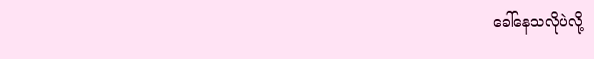ခေါ်နေသလိုပဲလို့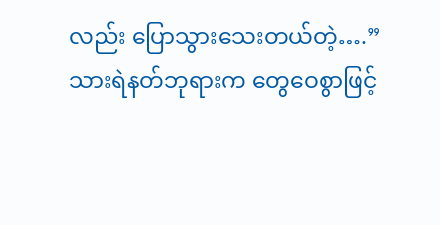လည်း ပြောသွားသေးတယ်တဲ့….”
သားရဲနတ်ဘုရားက တွေဝေစွာဖြင့်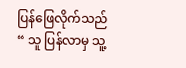ပြန်ဖြေလိုက်သည်
“ သူ ပြန်လာမှ သူ့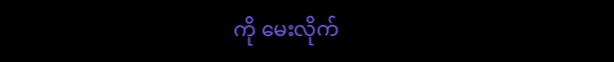ကို မေးလိုက်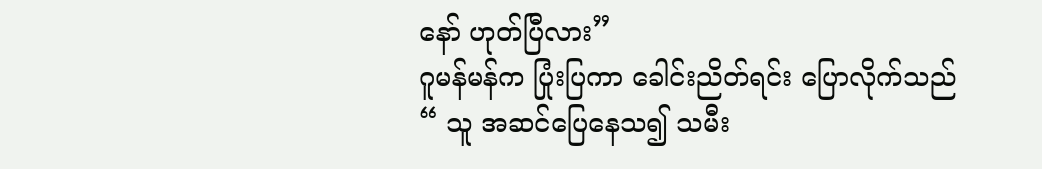နော် ဟုတ်ပြီလား”
ဂူမန်မန်က ပြုံးပြကာ ခေါင်းညိတ်ရင်း ပြောလိုက်သည်
“ သူ အဆင်ပြေနေသ၍ သမီး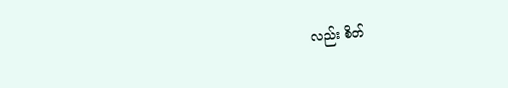လည်း စိတ်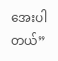အေးပါတယ်”